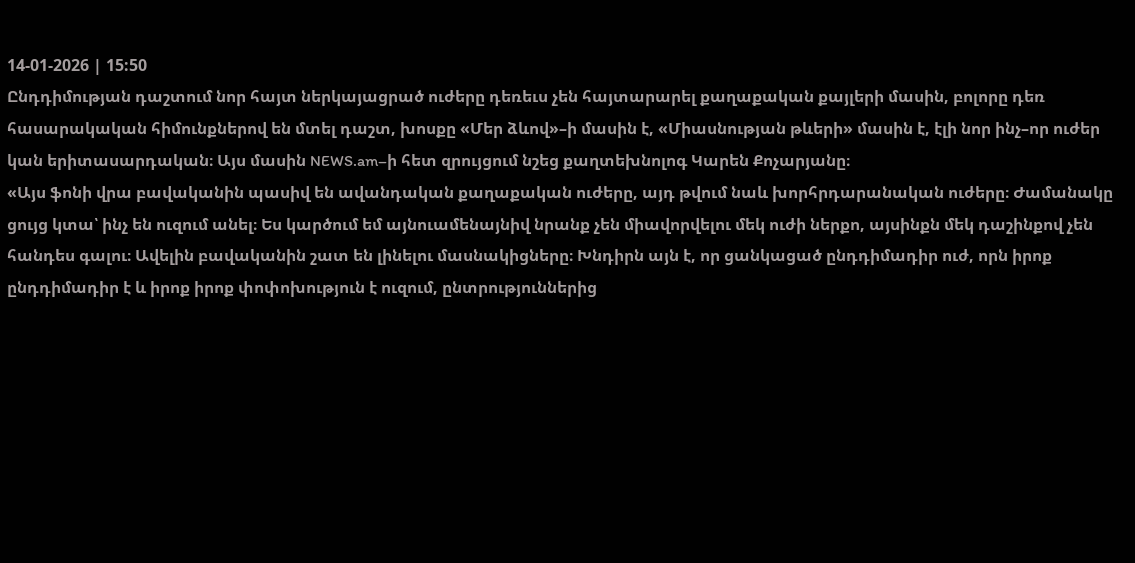14-01-2026 | 15:50
Ընդդիմության դաշտում նոր հայտ ներկայացրած ուժերը դեռեւս չեն հայտարարել քաղաքական քայլերի մասին, բոլորը դեռ հասարակական հիմունքներով են մտել դաշտ, խոսքը «Մեր ձևով»–ի մասին է, «Միասնության թևերի» մասին է, էլի նոր ինչ–որ ուժեր կան երիտասարդական։ Այս մասին NEWS.am–ի հետ զրույցում նշեց քաղտեխնոլոգ Կարեն Քոչարյանը։
«Այս ֆոնի վրա բավականին պասիվ են ավանդական քաղաքական ուժերը, այդ թվում նաև խորհրդարանական ուժերը։ Ժամանակը ցույց կտա՝ ինչ են ուզում անել։ Ես կարծում եմ այնուամենայնիվ նրանք չեն միավորվելու մեկ ուժի ներքո, այսինքն մեկ դաշինքով չեն հանդես գալու։ Ավելին բավականին շատ են լինելու մասնակիցները։ Խնդիրն այն է, որ ցանկացած ընդդիմադիր ուժ, որն իրոք ընդդիմադիր է և իրոք իրոք փոփոխություն է ուզում, ընտրություններից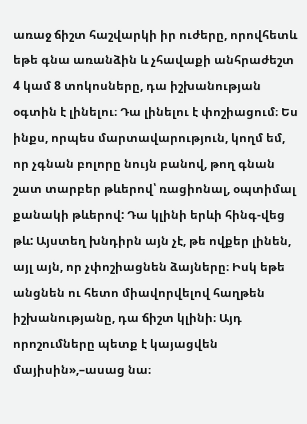առաջ ճիշտ հաշվարկի իր ուժերը, որովհետև եթե գնա առանձին և չհավաքի անհրաժեշտ 4 կամ 8 տոկոսները, դա իշխանության օգտին է լինելու։ Դա լինելու է փոշիացում։ Ես ինքս, որպես մարտավարություն, կողմ եմ, որ չգնան բոլորը նույն բանով, թող գնան շատ տարբեր թևերով՝ ռացիոնալ, օպտիմալ քանակի թևերով: Դա կլինի երևի հինգ-վեց թև: Այստեղ խնդիրն այն չէ, թե ովքեր լինեն, այլ այն, որ չփոշիացնեն ձայները։ Իսկ եթե անցնեն ու հետո միավորվելով հաղթեն իշխանությանը, դա ճիշտ կլինի։ Այդ որոշումները պետք է կայացվեն մայիսին»,–ասաց նա։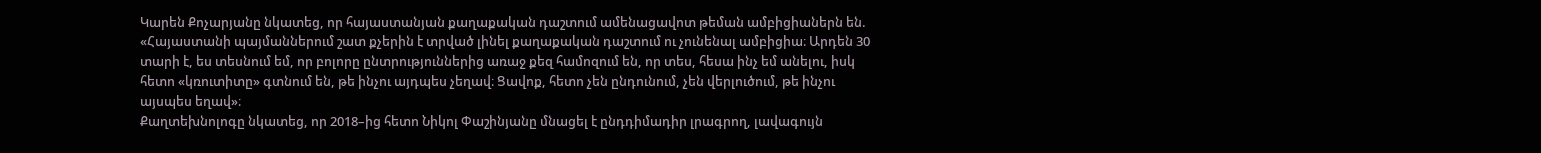Կարեն Քոչարյանը նկատեց, որ հայաստանյան քաղաքական դաշտում ամենացավոտ թեման ամբիցիաներն են. «Հայաստանի պայմաններում շատ քչերին է տրված լինել քաղաքական դաշտում ու չունենալ ամբիցիա։ Արդեն 30 տարի է, ես տեսնում եմ, որ բոլորը ընտրություններից առաջ քեզ համոզում են, որ տես, հեսա ինչ եմ անելու, իսկ հետո «կռուտիտը» գտնում են, թե ինչու այդպես չեղավ։ Ցավոք, հետո չեն ընդունում, չեն վերլուծում, թե ինչու այսպես եղավ»։
Քաղտեխնոլոգը նկատեց, որ 2018–ից հետո Նիկոլ Փաշինյանը մնացել է ընդդիմադիր լրագրող, լավագույն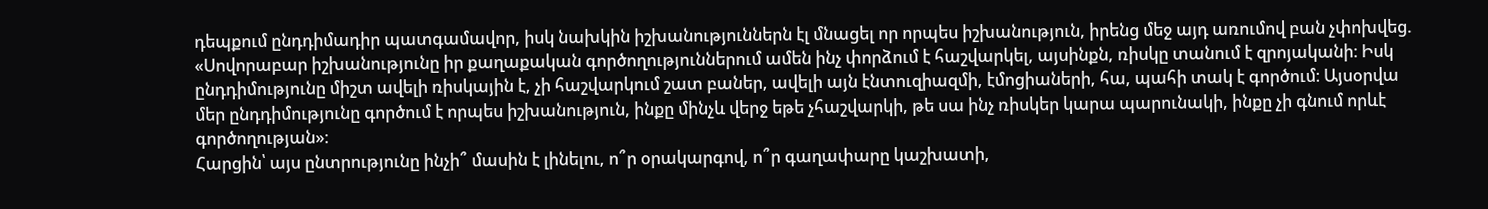դեպքում ընդդիմադիր պատգամավոր, իսկ նախկին իշխանություններն էլ մնացել որ որպես իշխանություն, իրենց մեջ այդ առումով բան չփոխվեց. «Սովորաբար իշխանությունը իր քաղաքական գործողություններում ամեն ինչ փորձում է հաշվարկել, այսինքն, ռիսկը տանում է զրոյականի։ Իսկ ընդդիմությունը միշտ ավելի ռիսկային է, չի հաշվարկում շատ բաներ, ավելի այն էնտուզիազմի, էմոցիաների, հա, պահի տակ է գործում։ Այսօրվա մեր ընդդիմությունը գործում է որպես իշխանություն, ինքը մինչև վերջ եթե չհաշվարկի, թե սա ինչ ռիսկեր կարա պարունակի, ինքը չի գնում որևէ գործողության»։
Հարցին՝ այս ընտրությունը ինչի՞ մասին է լինելու, ո՞ր օրակարգով, ո՞ր գաղափարը կաշխատի,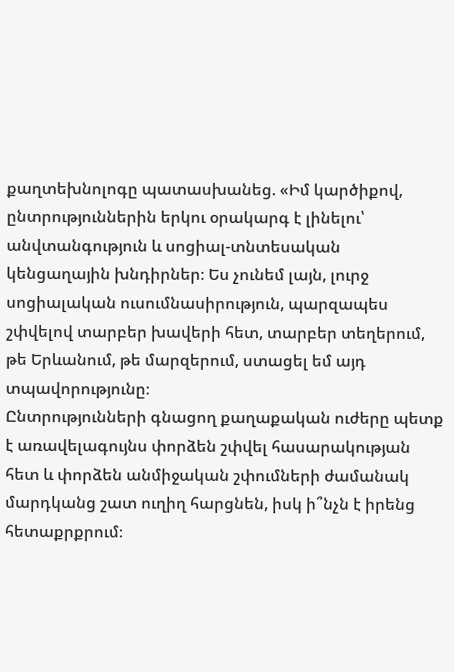քաղտեխնոլոգը պատասխանեց. «Իմ կարծիքով, ընտրություններին երկու օրակարգ է լինելու՝ անվտանգություն և սոցիալ-տնտեսական կենցաղային խնդիրներ։ Ես չունեմ լայն, լուրջ սոցիալական ուսումնասիրություն, պարզապես շփվելով տարբեր խավերի հետ, տարբեր տեղերում, թե Երևանում, թե մարզերում, ստացել եմ այդ տպավորությունը։
Ընտրությունների գնացող քաղաքական ուժերը պետք է առավելագույնս փորձեն շփվել հասարակության հետ և փորձեն անմիջական շփումների ժամանակ մարդկանց շատ ուղիղ հարցնեն, իսկ ի՞նչն է իրենց հետաքրքրում։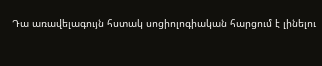Դա առավելագույն հստակ սոցիոլոգիական հարցում է լինելու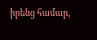իրենց համար,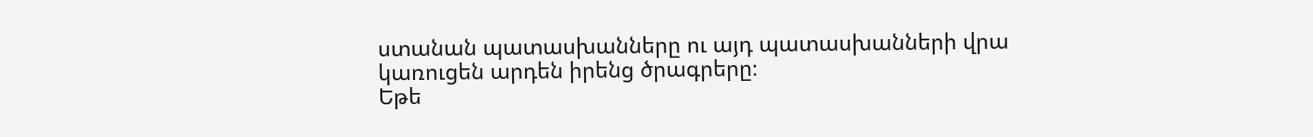ստանան պատասխանները ու այդ պատասխանների վրա կառուցեն արդեն իրենց ծրագրերը։
Եթե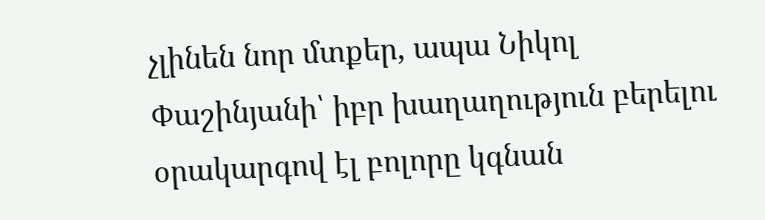չլինեն նոր մտքեր, ապա Նիկոլ Փաշինյանի՝ իբր խաղաղություն բերելու օրակարգով էլ բոլորը կգնան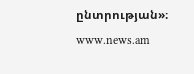ընտրության»։
www.news.am